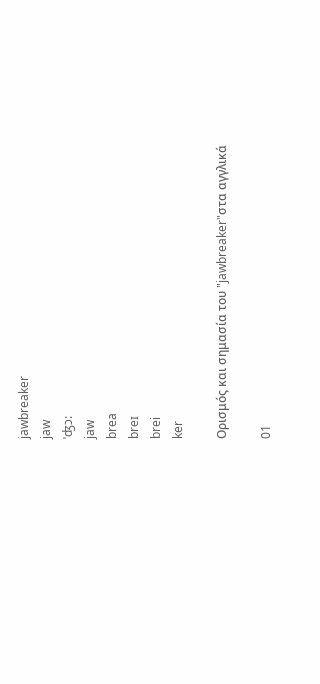jawbreaker
jaw
ˈʤɔ:
jaw
brea
breɪ
brei
ker

Ορισμός και σημασία του "jawbreaker"στα αγγλικά

01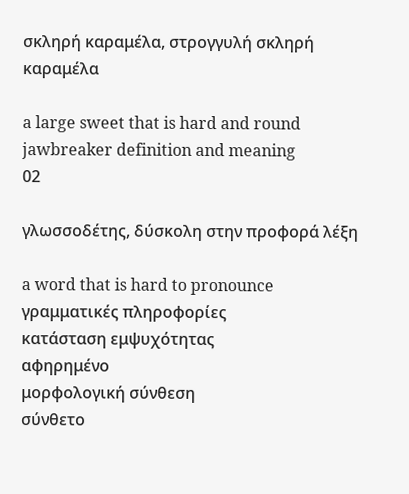σκληρή καραμέλα, στρογγυλή σκληρή καραμέλα

a large sweet that is hard and round
jawbreaker definition and meaning
02

γλωσσοδέτης, δύσκολη στην προφορά λέξη

a word that is hard to pronounce
γραμματικές πληροφορίες
κατάσταση εμψυχότητας
αφηρημένο
μορφολογική σύνθεση
σύνθετο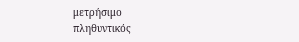μετρήσιμο
πληθυντικός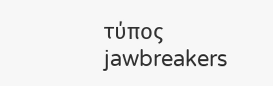τύπος
jawbreakers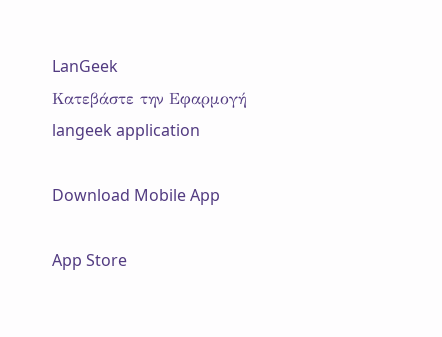LanGeek
Κατεβάστε την Εφαρμογή
langeek application

Download Mobile App

App Store